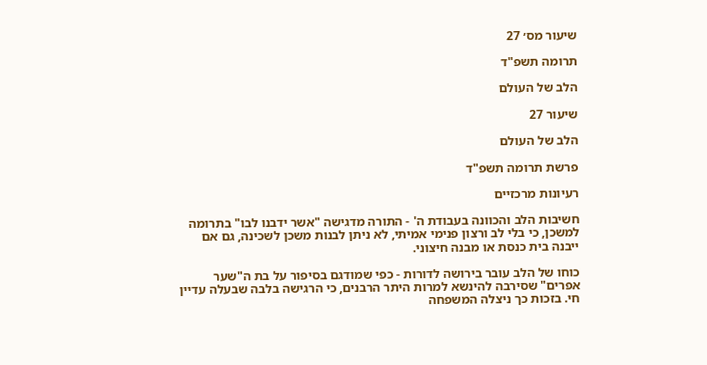שיעור מס׳ 27

תרומה תשפ"ד

הלב של העולם

שיעור 27

הלב של העולם

פרשת תרומה תשפ"ד

רעיונות מרכזיים

חשיבות הלב והכוונה בעבודת ה' - התורה מדגישה "אשר ידבנו לבו" בתרומה למשכן, כי בלי לב ורצון פנימי אמיתי, לא ניתן לבנות משכן לשכינה, גם אם ייבנה בית כנסת או מבנה חיצוני.

כוחו של הלב עובר בירושה לדורות - כפי שמודגם בסיפור על בת ה"שער אפרים" שסירבה להינשא למרות היתר הרבנים, כי הרגישה בלבה שבעלה עדיין חי. בזכות כך ניצלה המשפחה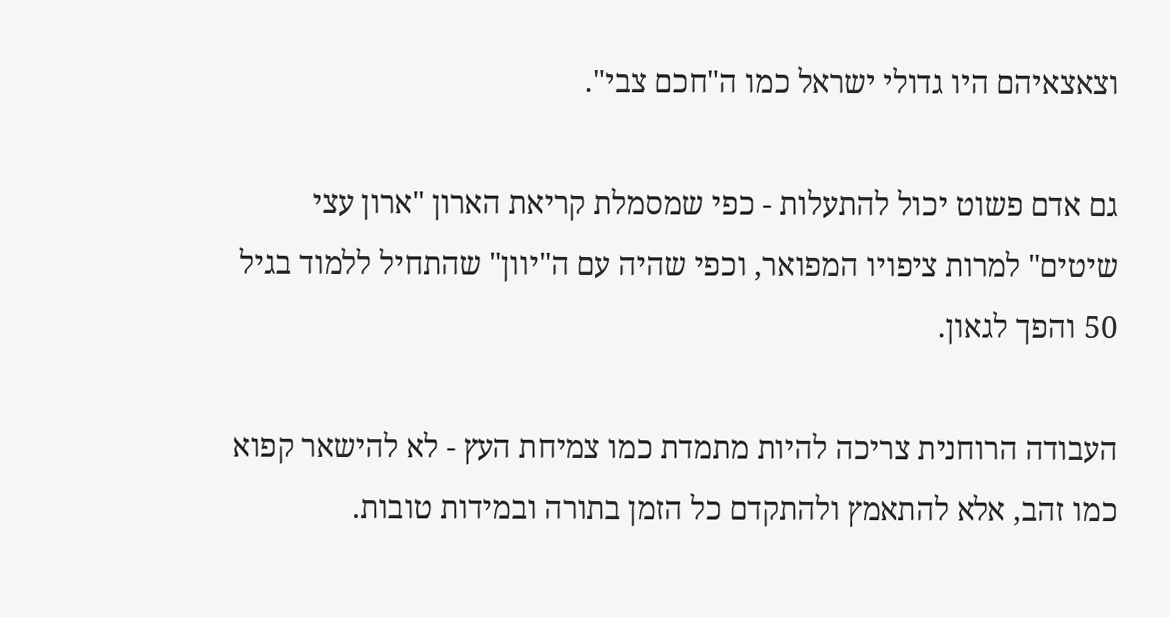וצאצאיהם היו גדולי ישראל כמו ה"חכם צבי".

גם אדם פשוט יכול להתעלות - כפי שמסמלת קריאת הארון "ארון עצי שיטים" למרות ציפויו המפואר, וכפי שהיה עם ה"יוון" שהתחיל ללמוד בגיל 50 והפך לגאון.

העבודה הרוחנית צריכה להיות מתמדת כמו צמיחת העץ - לא להישאר קפוא כמו זהב, אלא להתאמץ ולהתקדם כל הזמן בתורה ובמידות טובות.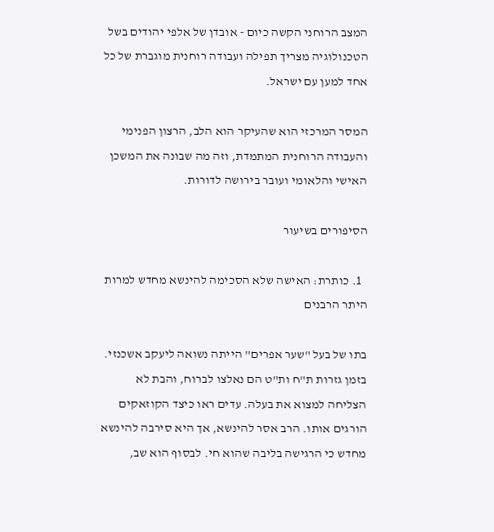המצב הרוחני הקשה כיום - אובדן של אלפי יהודים בשל הטכנולוגיה מצריך תפילה ועבודה רוחנית מוגברת של כל אחד למען עם ישראל.

המסר המרכזי הוא שהעיקר הוא הלב, הרצון הפנימי והעבודה הרוחנית המתמדת, וזה מה שבונה את המשכן האישי והלאומי ועובר בירושה לדורות.

הסיפורים בשיעור

  1. כותרת: האישה שלא הסכימה להינשא מחדש למרות היתר הרבנים

בתו של בעל "שער אפרים" הייתה נשואה ליעקב אשכנזי. בזמן גזרות ת"ח ות"ט הם נאלצו לברוח, והבת לא הצליחה למצוא את בעלה. עדים ראו כיצד הקוזאקים הורגים אותו. הרב אסר להינשא, אך היא סירבה להינשא מחדש כי הרגישה בליבה שהוא חי. לבסוף הוא שב,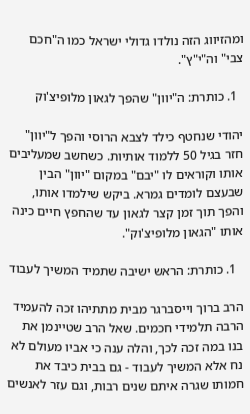ומהזיווג הזה נולדו גדולי ישראל כמו ה"חכם צבי" וה"י"ץ".

  1. כותרת: ה"יוון" שהפך לגאון מלופיצ'וק

יהודי שנחטף כילד לצבא הרוסי והפך ל"יוון" חזר בגיל 50 ללמוד אותיות. כשחשב שמעליבים אותו וקוראים לו "יבם" במקום "יוון" הבין שבעצם לומדים גמרא. ביקש שילמדו אותו, והפך תוך זמן קצר לגאון עד שהחפץ חיים כינה אותו "הגאון מלופיצ'וק".

  1. כותרת: הראש ישיבה שתמיד המשיך לעבוד

הרב ברוך וייסברגר מבית מתתיהו זכה להעמיד הרבה תלמידי חכמים. שאל הרב שטיינמן את בנו במה זכה לכך, והלה ענה כי אביו מעולם לא נח אלא המשיך לעבוד - גם בבית כיבד את חמותו שגרה איתם שנים רבות, וגם עזר לאנשים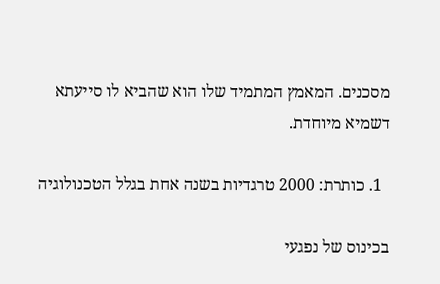מסכנים. המאמץ המתמיד שלו הוא שהביא לו סייעתא דשמיא מיוחדת.

  1. כותרת: 2000 טרגדיות בשנה אחת בגלל הטכנולוגיה

בכינוס של נפגעי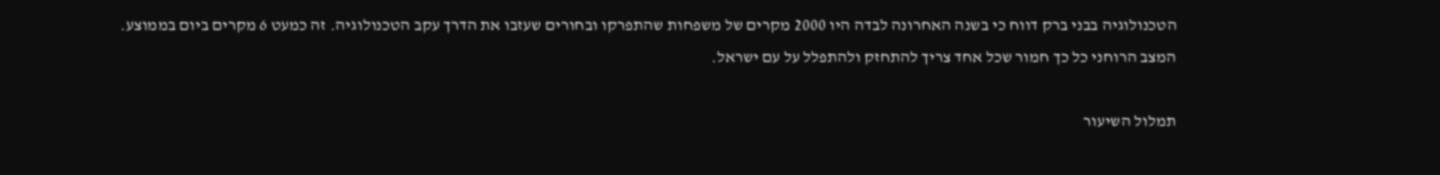הטכנולוגיה בבני ברק דווח כי בשנה האחרונה לבדה היו 2000 מקרים של משפחות שהתפרקו ובחורים שעזבו את הדרך עקב הטכנולוגיה. זה כמעט 6 מקרים ביום בממוצע. המצב הרוחני כל כך חמור שכל אחד צריך להתחזק ולהתפלל על עם ישראל.

תמלול השיעור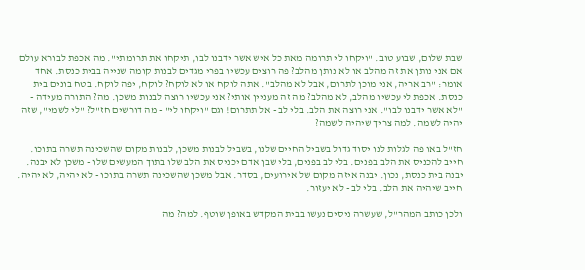שבת שלום, שבוע טוב. "ויקחו לי תרומה מאת כל איש אשר ידבנו לבו, תיקחו את תרומתי". מה אכפת לבורא עולם אם אני נותן את זה מהלב או לא נותן מהלב? פה רוצים עכשיו בפרי מגדים לבנות קומה שנייה בבית כנסת. אחד אומר: "רב אריה, אני מוכן לתרום, אבל לא מהלב". אתה לוקח או לא לוקח? לוקח, יפה לוקח. בטח בונים בית כנסת. אכפת לי עכשיו מהלב, לא מהלב? מה זה מעניין אותי? אני עכשיו רוצה לבנות משכן. מה? התורה מעידה - "לא אשר ידבנו לבו". אני רוצה את הלב. בלי לב - אל תתרום! וגם "ויקחו לי" - מה דורשים חז"ל? "לי לשמי", שזה יהיה לשמה. למה צריך שיהיה לשמה?

חז"ל באו פה לגלות לנו יסוד גדול בשביל החיים שלנו, בשביל לבנות משכן, לבנות מקום שהשכינה תשרה בתוכו. חייב להכניס את הלב בפנים. בלי לב בפנים, בלי שבן אדם יכניס את הלב שלו בתוך המעשים שלו - משכן לא יבנה. יבנה בית כנסת, נכון. יבנה איזה מקום של אירועים, בסדר. אבל משכן שהשכינה תשרה בתוכו - לא יהיה, לא יהיה. חייב שיהיה את הלב. בלי לב - לא יעזור.

ולכן כותב המהר"ל, שעשרה ניסים נעשו בבית המקדש באופן שוטף. למה? מה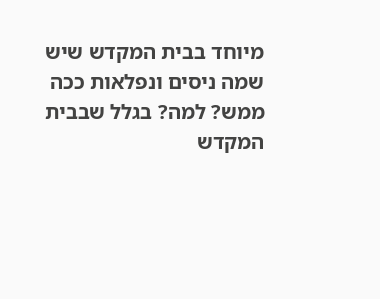מיוחד בבית המקדש שיש שמה ניסים ונפלאות ככה ממש? למה? בגלל שבבית המקדש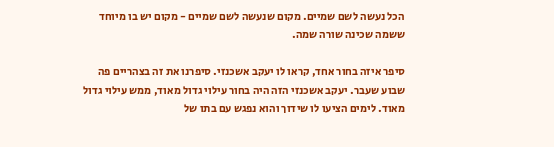הכל נעשה לשם שמיים. מקום שנעשה לשם שמיים - מקום יש בו מיוחד ששמה שכינה שורה שמה.

סיפר איזה בחור אחד, קראו לו יעקב אשכנזי. סיפרנו את זה בצהריים פה שבוע שעבר. יעקב אשכנזי הזה היה בחור עילוי גדול מאוד, ממש עילוי גדול מאוד. לימים הציעו לו שידוך והוא נפגש עם בתו של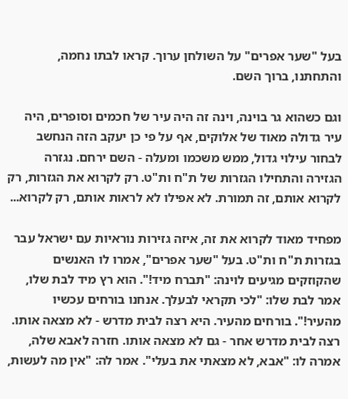בעל "שער אפרים" על השולחן ערוך. קראו לבתו נחמה, והתחתנו, ברוך השם.

וגם כשהוא גר בוינה, וינה זה היה עיר של חכמים וסופרים, היה עיר גדולה מאוד של אלוקים, אף על פי כן יעקב הזה הנחשב לבחור עילוי גדול, ממש משכמו ומעלה - השם ירחם. נגזרה הגזירה והתחילו הגזרות של ת"ח ות"ט. רק לקרוא את הגזרות, רק לקרוא אותם, זה תמורת. לא אפילו לא לראות אותם, רק לקרוא...

מפחיד מאוד לקרוא את זה, איזה גזירות נוראיות עם ישראל עבר בגזרות ת"ח ות"ט. בעל "שער אפרים", אמרו לו האנשים שהקוזקים מגיעים לוינה: "תברח מיד!". הוא רץ מיד לבת שלו, אמר לבת שלו: "לכי תקראי לבעלך. אנחנו בורחים עכשיו מהעיר!". בורחים מהעיר. היא רצה לבית מדרש - לא מצאה אותו. רצה לבית מדרש אחר - גם לא מצאה אותו. חזרה לאבא שלה, אמרה לו: "אבא, לא מצאתי את בעלי". אמר לה: "אין מה לעשות,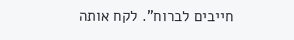חייבים לברוח". לקח אותה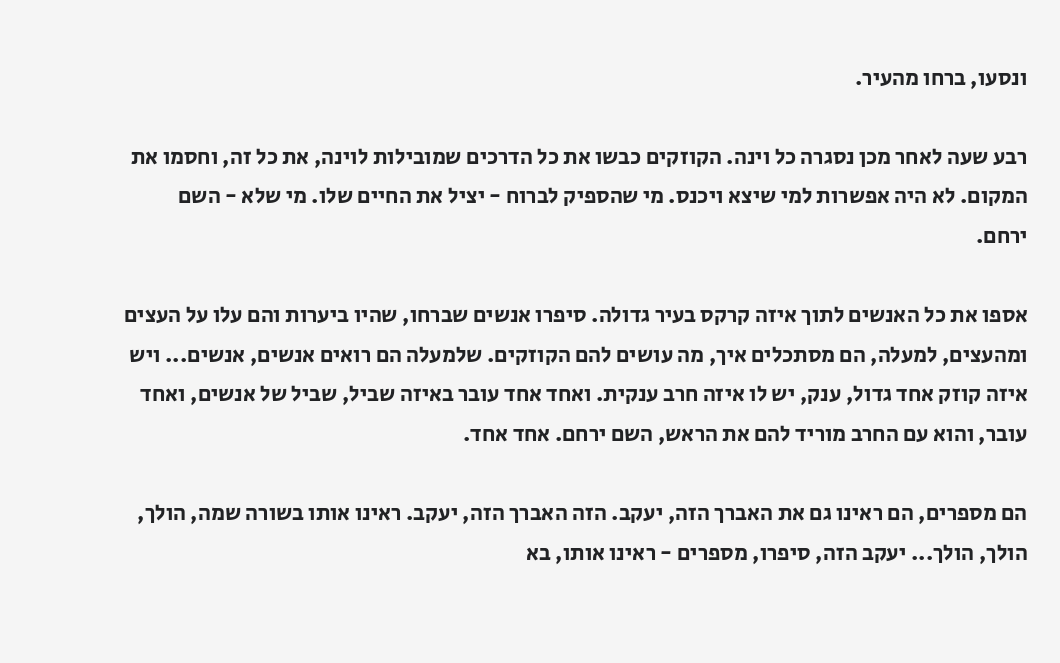ונסעו, ברחו מהעיר.

רבע שעה לאחר מכן נסגרה כל וינה. הקוזקים כבשו את כל הדרכים שמובילות לוינה, את כל זה, וחסמו את המקום. לא היה אפשרות למי שיצא ויכנס. מי שהספיק לברוח - יציל את החיים שלו. מי שלא - השם ירחם.

אספו את כל האנשים לתוך איזה קרקס בעיר גדולה. סיפרו אנשים שברחו, שהיו ביערות והם עלו על העצים ומהעצים, למעלה, הם מסתכלים איך, מה עושים להם הקוזקים. שלמעלה הם רואים אנשים, אנשים... ויש איזה קוזק אחד גדול, ענק, יש לו איזה חרב ענקית. ואחד אחד עובר באיזה שביל, שביל של אנשים, ואחד עובר, והוא עם החרב מוריד להם את הראש, השם ירחם. אחד אחד.

הם מספרים, הם ראינו גם את האברך הזה, יעקב. הזה האברך הזה, יעקב. ראינו אותו בשורה שמה, הולך, הולך, הולך... יעקב הזה, סיפרו, מספרים - ראינו אותו, בא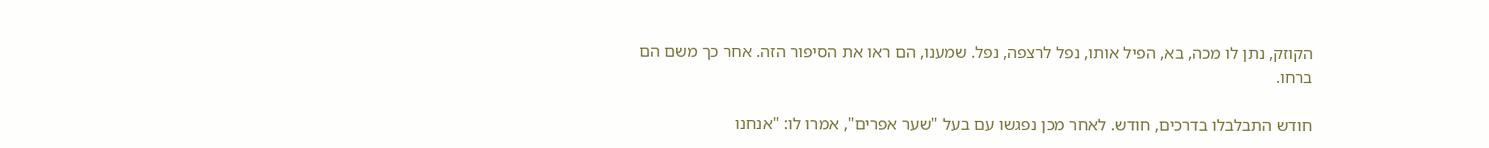הקוזק, נתן לו מכה, בא, הפיל אותו, נפל לרצפה, נפל. שמענו, הם ראו את הסיפור הזה. אחר כך משם הם ברחו.

חודש התבלבלו בדרכים, חודש. לאחר מכן נפגשו עם בעל "שער אפרים", אמרו לו: "אנחנו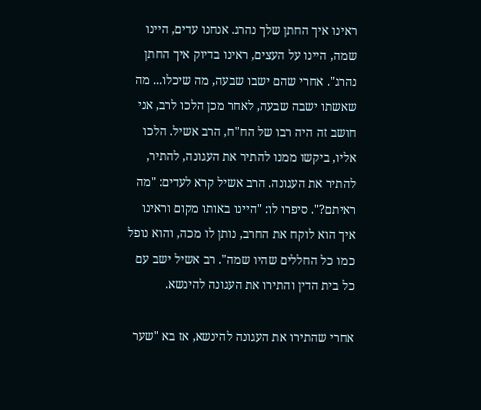ראינו איך החתן שלך נהרג. אנחנו עדים, היינו שמה, היינו על העצים, ראינו בדיוק איך החתן נהרג". אחרי שהם ישבו שבעה, מה שיכלו... מה שאשתו ישבה שבעה, לאחר מכן הלכו לרב, אני חושב זה היה רבו של הח"ח, הרב אשיל. הלכו אליו, ביקשו ממנו להתיר את העגונה, להתיר, להתיר את העגונה. הרב אשיל קרא לעדים: "מה ראיתם?". סיפרו לו: "היינו באותו מקום וראינו איך הוא לוקח את החרב, נותן לו מכה, והוא נופל כמו כל החללים שהיו שמה". רב אשיל ישב עם כל בית הדין והתירו את העגונה להינשא.

אחרי שהתירו את העגונה להינשא, אז בא "שער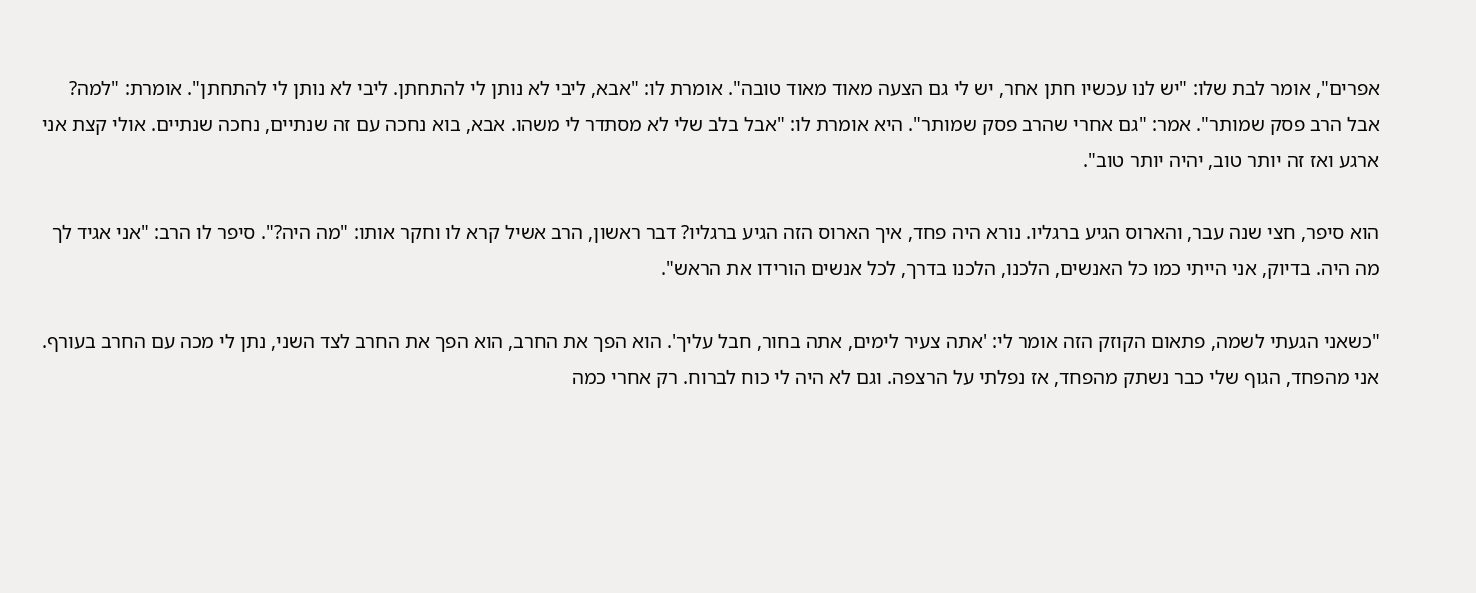אפרים", אומר לבת שלו: "יש לנו עכשיו חתן אחר, יש לי גם הצעה מאוד מאוד טובה". אומרת לו: "אבא, ליבי לא נותן לי להתחתן. ליבי לא נותן לי להתחתן". אומרת: "למה? אבל הרב פסק שמותר". אמר: "גם אחרי שהרב פסק שמותר". היא אומרת לו: "אבל בלב שלי לא מסתדר לי משהו. אבא, בוא נחכה עם זה שנתיים, נחכה שנתיים. אולי קצת אני ארגע ואז זה יותר טוב, יהיה יותר טוב".

הוא סיפר, חצי שנה עבר, והארוס הגיע ברגליו. נורא היה פחד, איך הארוס הזה הגיע ברגליו? דבר ראשון, הרב אשיל קרא לו וחקר אותו: "מה היה?". סיפר לו הרב: "אני אגיד לך מה היה. בדיוק, אני הייתי כמו כל האנשים, הלכנו, הלכנו בדרך, לכל אנשים הורידו את הראש".

"כשאני הגעתי לשמה, פתאום הקוזק הזה אומר לי: 'אתה צעיר לימים, אתה בחור, חבל עליך'. הוא הפך את החרב, הוא הפך את החרב לצד השני, נתן לי מכה עם החרב בעורף. אני מהפחד, הגוף שלי כבר נשתק מהפחד, אז נפלתי על הרצפה. וגם לא היה לי כוח לברוח. רק אחרי כמה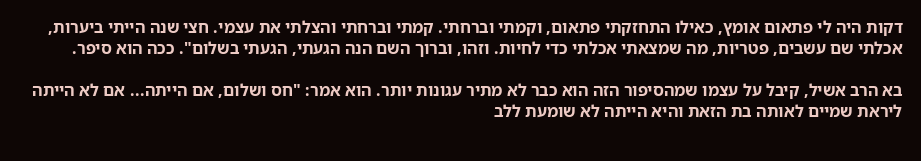דקות היה לי פתאום אומץ, כאילו התחזקתי פתאום, וקמתי וברחתי. קמתי וברחתי והצלתי את עצמי. חצי שנה הייתי ביערות, אכלתי שם עשבים, פטריות, מה שמצאתי אכלתי כדי לחיות. וזהו, וברוך השם הנה הגעתי, הגעתי בשלום". ככה הוא סיפר.

בא הרב אשיל, קיבל על עצמו שמהסיפור הזה הוא כבר לא מתיר עגונות יותר. הוא אמר: "חס ושלום, אם הייתה... אם לא הייתה ליראת שמיים לאותה בת הזאת והיא הייתה לא שומעת ללב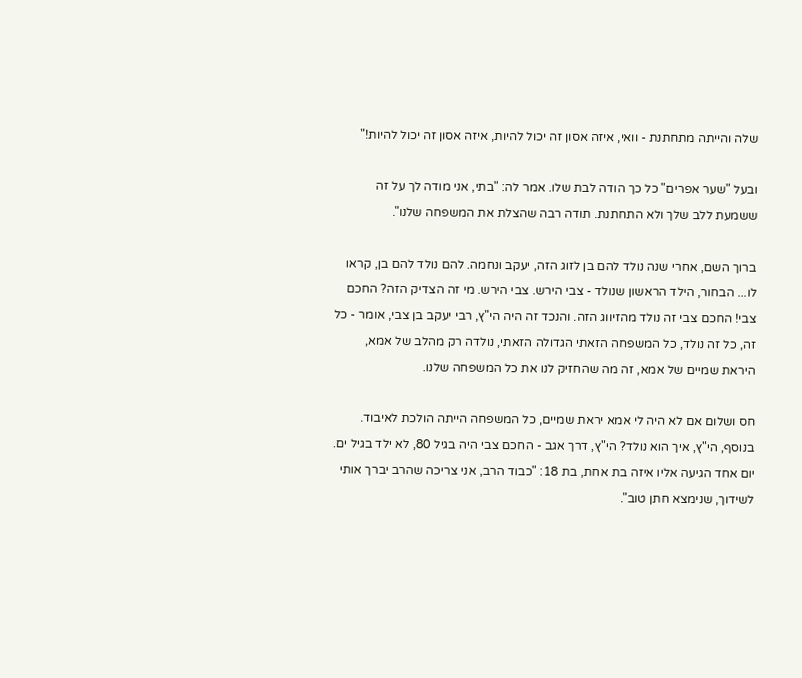שלה והייתה מתחתנת - וואי, איזה אסון זה יכול להיות, איזה אסון זה יכול להיות!"

ובעל "שער אפרים" כל כך הודה לבת שלו. אמר לה: "בתי, אני מודה לך על זה ששמעת ללב שלך ולא התחתנת. תודה רבה שהצלת את המשפחה שלנו".

ברוך השם, אחרי שנה נולד להם בן לזוג הזה, יעקב ונחמה. להם נולד להם בן, קראו לו... הבחור, הילד הראשון שנולד - צבי הירש. צבי הירש. מי זה הצדיק הזה? החכם צבי! החכם צבי זה נולד מהזיווג הזה. והנכד זה היה הי"ץ, רבי יעקב בן צבי, אומר - כל זה, כל זה נולד, כל המשפחה הזאתי הגדולה הזאתי, נולדה רק מהלב של אמא, היראת שמיים של אמא, זה מה שהחזיק לנו את כל המשפחה שלנו.

חס ושלום אם לא היה לי אמא יראת שמיים, כל המשפחה הייתה הולכת לאיבוד. בנוסף, הי"ץ, איך הוא נולד? הי"ץ, דרך אגב - החכם צבי היה בגיל 80, לא ילד בגיל ים. יום אחד הגיעה אליו איזה בת אחת, בת 18: "כבוד הרב, אני צריכה שהרב יברך אותי לשידוך, שנימצא חתן טוב".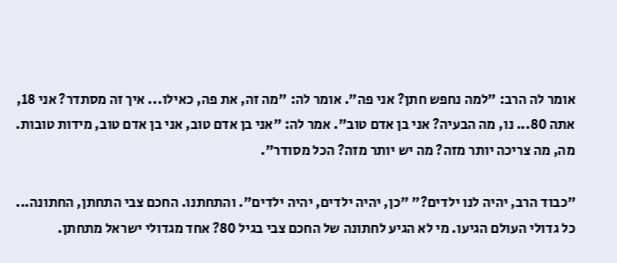אומר לה הרב: "למה נחפש חתן? אני פה". אומר לה: "מה זה, את פה, כאילו... איך זה מסתדר? אני 18, אתה 80... נו, מה הבעיה? אני בן אדם טוב". אמר לה: "אני בן אדם טוב, אני בן אדם טוב, מידות טובות. מה, מה צריכה יותר מזה? מה יש יותר מזה? הכל מסודר".

"כבוד הרב, יהיה לנו ילדים?" "כן, יהיה ילדים, יהיה ילדים". והתחתנו. החכם צבי התחתן, החתונה... כל גדולי העולם הגיעו. מי לא הגיע לחתונה של החכם צבי בגיל 80? אחד מגדולי ישראל מתחתן.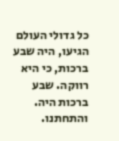כל גדולי העולם הגיעו, היה שבע ברכות, כי היא רווקה. שבע ברכות היה. והתחתנו.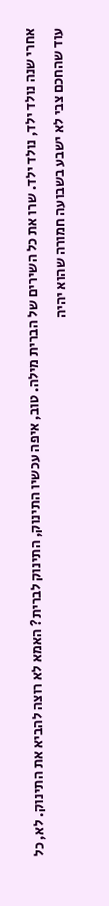אחרי שנה נולד ילד, נולד ילד. שרו את כל השירים של הברית מילה. טוב, איפה עכשיו התינוק, התינוק לברית? האמא לא רוצה להביא את התינוק. לא, כל עוד שהחכם צבי לא ישבע בשבועה חמורה שהוא יהיה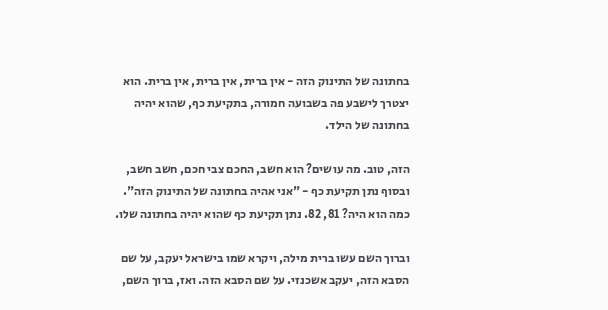בחתונה של התינוק הזה - אין ברית, אין ברית, אין ברית. הוא יצטרך לישבע פה בשבועה חמורה, בתקיעת כף, שהוא יהיה בחתונה של הילד.

הזה, טוב. מה עושים? הוא חשב, החכם צבי חכם, חשב חשב, ובסוף נתן תקיעת כף - "אני אהיה בחתונה של התינוק הזה". כמה הוא היה? 81, 82. נתן תקיעת כף שהוא יהיה בחתונה שלו.

וברוך השם עשו ברית מילה, ויקרא שמו בישראל יעקב, על שם הסבא הזה, יעקב אשכנזי. על שם הסבא הזה. ואז, ברוך השם,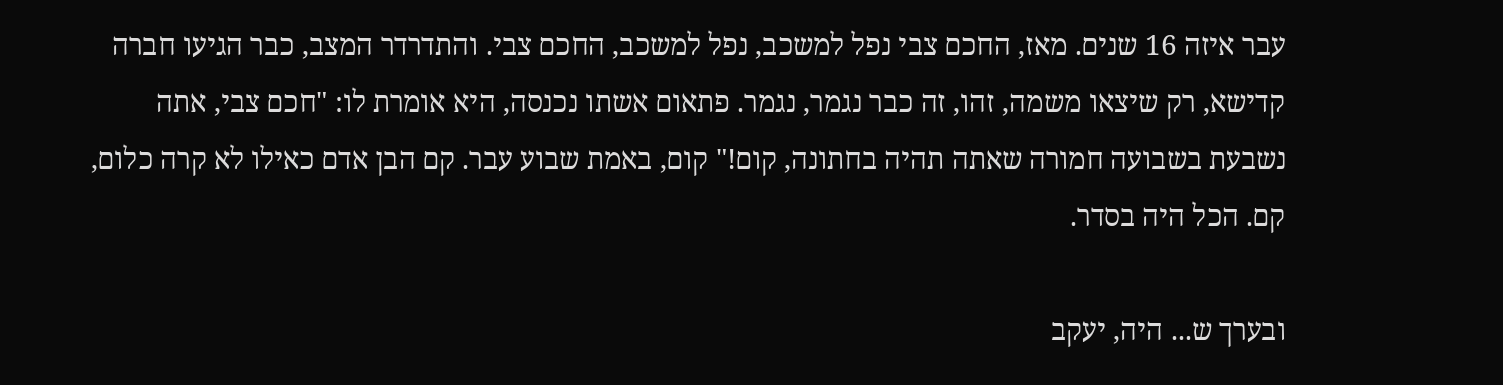עבר איזה 16 שנים. מאז, החכם צבי נפל למשכב, נפל למשכב, החכם צבי. והתדרדר המצב, כבר הגיעו חברה קדישא, רק שיצאו משמה, זהו, זה כבר נגמר, נגמר. פתאום אשתו נכנסה, היא אומרת לו: "חכם צבי, אתה נשבעת בשבועה חמורה שאתה תהיה בחתונה, קום!" קום, באמת שבוע עבר. קם הבן אדם כאילו לא קרה כלום, קם. הכל היה בסדר.

ובערך ש... היה, יעקב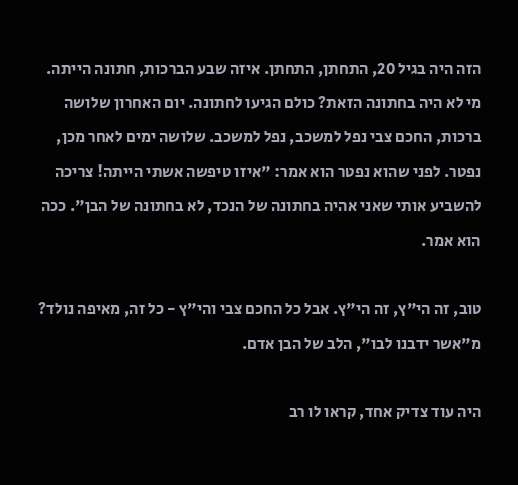הזה היה בגיל 20, התחתן, התחתן. איזה שבע הברכות, חתונה הייתה. מי לא היה בחתונה הזאת? כולם הגיעו לחתונה. יום האחרון שלושה ברכות, החכם צבי נפל למשכב, נפל למשכב. שלושה ימים לאחר מכן, נפטר. לפני שהוא נפטר הוא אמר: "איזו טיפשה אשתי הייתה! צריכה להשביע אותי שאני אהיה בחתונה של הנכד, לא בחתונה של הבן". ככה הוא אמר.

טוב, זה הי"ץ, זה הי"ץ. אבל כל החכם צבי והי"ץ - כל זה, מאיפה נולד? מ"אשר ידבנו לבו", הלב של הבן אדם.

היה עוד צדיק אחד, קראו לו רב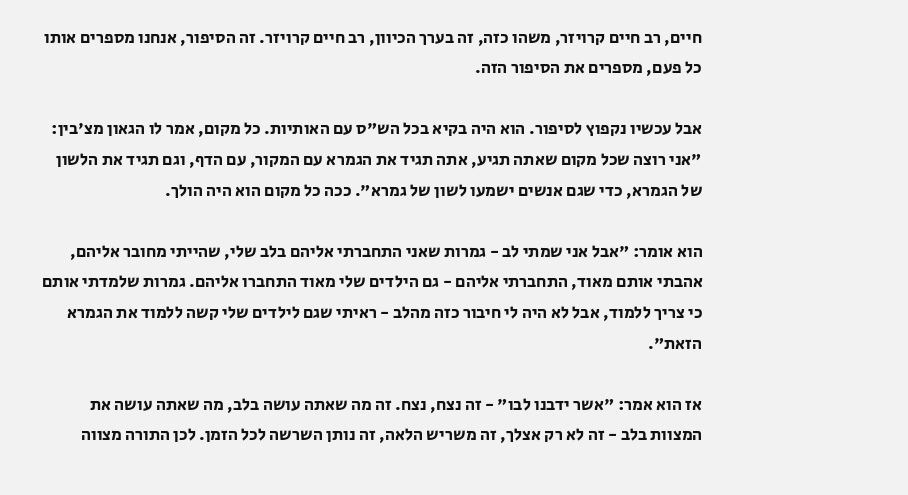חיים, רב חיים קרויזר, משהו כזה, זה בערך הכיוון, רב חיים קרויזר. זה הסיפור, אנחנו מספרים אותו כל פעם, מספרים את הסיפור הזה.

אבל עכשיו נקפוץ לסיפור. הוא היה בקיא בכל הש"ס עם האותיות. כל מקום, אמר לו הגאון מצ'בין: "אני רוצה שכל מקום שאתה תגיע, אתה תגיד את הגמרא עם המקור, עם הדף, וגם תגיד את הלשון של הגמרא, כדי שגם אנשים ישמעו לשון של גמרא". ככה כל מקום הוא היה הולך.

הוא אומר: "אבל אני שמתי לב - גמרות שאני התחברתי אליהם בלב שלי, שהייתי מחובר אליהם, אהבתי אותם מאוד, התחברתי אליהם - גם הילדים שלי מאוד התחברו אליהם. גמרות שלמדתי אותם כי צריך ללמוד, אבל לא היה לי חיבור כזה מהלב - ראיתי שגם לילדים שלי קשה ללמוד את הגמרא הזאת".

אז הוא אמר: "אשר ידבנו לבו" - זה נצח, נצח. זה מה שאתה עושה בלב, מה שאתה עושה את המצוות בלב - זה לא רק אצלך, זה משריש הלאה, זה נותן השרשה לכל הזמן. לכן התורה מצווה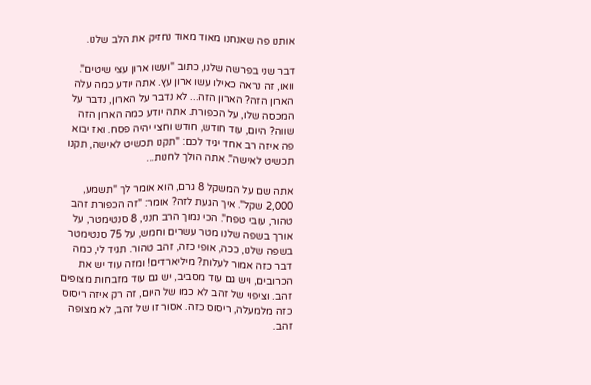אותנו פה שאנחנו מאוד מאוד נחזיק את הלב שלנו.

דבר שני בפרשה שלנו, כתוב "ועשו ארון עצי שיטים". וואו, זה נראה כאילו עשו ארון עץ. אתה יודע כמה עלה הארון הזה? הארון הזה... לא נדבר על הארון, נדבר על המכסה שלו, על הכפורת. אתה יודע כמה הארון הזה שווה? היום, עוד חודש, חודש וחצי יהיה פסח. ואז יבוא פה איזה רב אחד יגיד לכם: "תקנו תכשיט לאישה, תקנו תכשיט לאישה". אתה הולך לחנות...

אתה שם על המשקל 8 גרם, הוא אומר לך "תשמע, 2,000 שקל". איך הגעת לזה? אומר: "זה הכפורת זהב טהור, עובי טפח". הכי נמוך הרב חנני, 8 סנטימטר, על אורך בשפה שלנו מטר עשרים וחמש, על 75 סנטימטר בשפה שלנו, ככה, אופי כזה, זהב טהור. תגיד לי, כמה דבר כזה אמור לעלות? מיליארדים! ומזה עוד יש את הכרובים, ויש גם עוד מסביב, יש גם עוד מזבחות מצופים זהב. וציפוי של זהב לא כמו של היום, זה רק איזה ריסוס כזה מלמעלה, ריסוס כזה. אסור זו של זהב, לא מצופה זהב.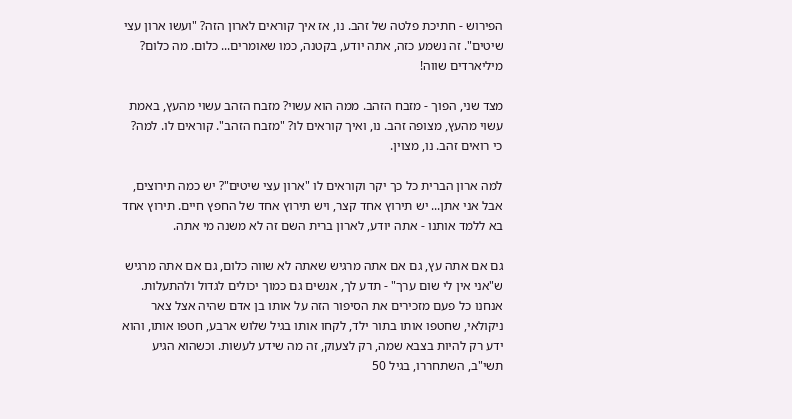הפירוש - חתיכת פלטה של זהב. נו, אז איך קוראים לארון הזה? "ועשו ארון עצי שיטים". זה נשמע כזה, אתה יודע, בקטנה, כמו שאומרים... כלום. מה כלום? מיליארדים שווה!

מצד שני, הפוך - מזבח הזהב. ממה הוא עשוי? מזבח הזהב עשוי מהעץ, באמת עשוי מהעץ, מצופה זהב. נו, ואיך קוראים לו? "מזבח הזהב". קוראים לו. למה? כי רואים זהב. נו, מצוין.

למה ארון הברית כל כך יקר וקוראים לו "ארון עצי שיטים"? יש כמה תירוצים, אבל אני אתן... יש תירוץ אחד קצר, ויש תירוץ אחד של החפץ חיים. תירוץ אחד בא ללמד אותנו - אתה יודע, לארון ברית השם זה לא משנה מי אתה.

גם אם אתה עץ, גם אם אתה מרגיש שאתה לא שווה כלום, גם אם אתה מרגיש ש"אני אין לי שום ערך" - תדע לך, אנשים גם כמוך יכולים לגדול ולהתעלות. אנחנו כל פעם מזכירים את הסיפור הזה על אותו בן אדם שהיה אצל צאר ניקולאי, שחטפו אותו בתור ילד, לקחו אותו בגיל שלוש ארבע, חטפו אותו, והוא ידע רק להיות בצבא שמה, רק לצעוק, זה מה שידע לעשות. וכשהוא הגיע תשי"ב, השתחררו, בגיל 50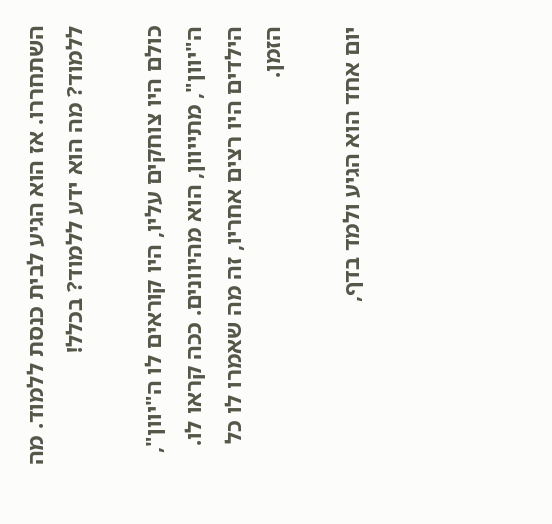השתחררו. אז הוא הגיע לבית כנסת ללמוד. מה ללמוד? מה הוא ידע ללמוד? בכלל!

כולם היו צוחקים עליו, היו קוראים לו ה"יוון", ה"יוון", מתייוון, הוא מהיוונים. ככה קראו לו. הילדים היו רצים אחריו, זה מה שאמרו לו כל הזמן.

יום אחד הוא הגיע ולמד בדף,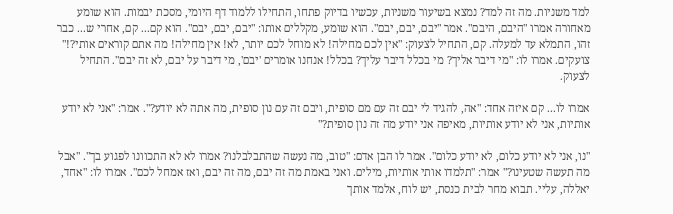למד משניות. מה זה למד? נמצא בשיעור משניות, עכשיו בדיוק פתחו, התחילו ללמוד דף היומי, מסכת יבמות. הוא שומע מאחורה אמרו "היבם, היבם". אמר "יבם, יבם, יבם". הוא שומע, מקללים אותו: "יבם, יבם, יבם". הוא קם... קם, אחרי ש... כבר זהו, התמלא עד למעלה. קם, התחיל לצעוק: "אין לכם מחילה! לא מוחל לכם יותר, לא! אין מחילה! מה אתם קוראים אותי?!" צועקים. אמרו לו: "מי דיבר אליך? מי בכלל דיבר עליך? בכלל! אנחנו אומרים 'יבם', מי דיבר על יבם, לא זה יבם". התחיל לצעוק.

אמרו לו... קם איזה אחד: "אה, להגיד לי יבם זה עם מם סופית, ויבם זה עם נון סופית, מה אתה לא יודע?". אמר: "אני לא יודע אותיות, אני לא יודע אותיות, מאיפה אני יודע מה זה נון סופית?"

"נו, אני לא יודע כלום, לא יודע כלום". אמר לו הבן אדם: "טוב, מה נעשה שהתבלבלנו? אמרו לא לא התכוונו לפגוע בך". "אבל מה תעשה שטעינו?" אמר: "תלמדו אותי אותיות, מילים. ואני באמת מה זה יבם, מה זה יבם, ואז אמחל לכם". אמרו לו: "אחד, יאללה, עליי. תבוא מחר לבית כנסת, יש לוח, אלמד אותך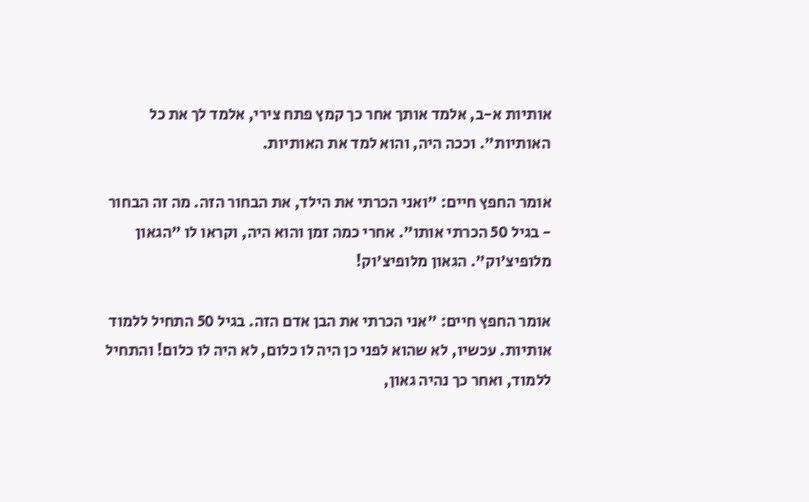אותיות א-ב, אלמד אותך אחר כך קמץ פתח צירי, אלמד לך את כל האותיות". וככה היה, והוא למד את האותיות.

אומר החפץ חיים: "ואני הכרתי את הילד, את הבחור הזה. מה זה הבחור - בגיל 50 הכרתי אותו". אחרי כמה זמן והוא היה, וקראו לו "הגאון מלופיצ'וק". הגאון מלופיצ'וק!

אומר החפץ חיים: "אני הכרתי את הבן אדם הזה. בגיל 50 התחיל ללמוד אותיות. עכשיו, לא שהוא לפני כן היה לו כלום, לא היה לו כלום! והתחיל ללמוד, ואחר כך נהיה גאון,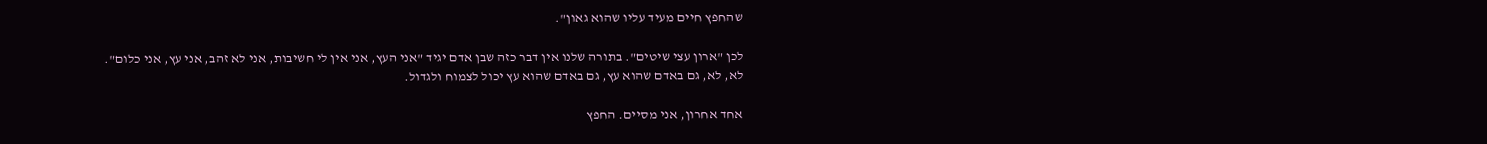שהחפץ חיים מעיד עליו שהוא גאון".

לכן "ארון עצי שיטים". בתורה שלנו אין דבר כזה שבן אדם יגיד "אני העץ, אני אין לי חשיבות, אני לא זהב, אני עץ, אני כלום". לא, לא, גם באדם שהוא עץ, גם באדם שהוא עץ יכול לצמוח ולגדול.

אחד אחרון, אני מסיים. החפץ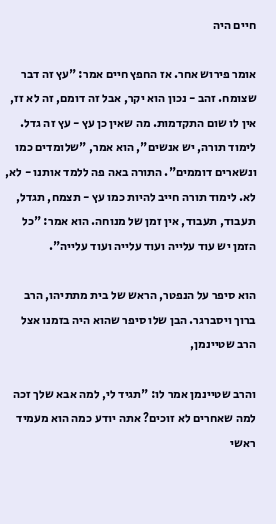חיים היה

אומר פירוש אחר. אז החפץ חיים אמר: "עץ זה דבר שצומח. זהב - נכון הוא יקר, אבל זה דומם, זה לא זז, אין לו שום התקדמות. מה שאין כן עץ - עץ זה גדל. לימוד תורה, יש אנשים", הוא אמר, "שלומדים כמו ונשארים דוממים". התורה באה פה ללמד אותנו - לא, לא. לימוד תורה חייב להיות כמו עץ - תצמח, תגדל, תעבוד, תעבוד, אין זמן של מנוחה. הוא אמר: "כל הזמן יש עוד עלייה ועוד עלייה ועוד עלייה".

הוא סיפר על הנפטר, הראש של בית מתתיהו, הרב ברוך ויסברגר. הבן שלו סיפר שהוא היה בזמנו אצל הרב שטיינמן,

והרב שטיינמן אמר לו: "תגיד לי, למה אבא שלך זכה למה שאחרים לא זוכים? אתה יודע כמה הוא מעמיד ראשי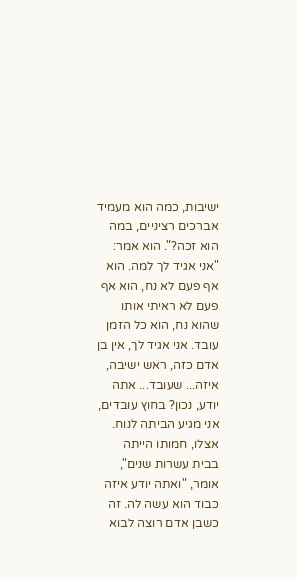ישיבות, כמה הוא מעמיד אברכים רציניים, במה הוא זכה?". הוא אמר: "אני אגיד לך למה. הוא אף פעם לא נח, הוא אף פעם לא ראיתי אותו שהוא נח, הוא כל הזמן עובד. אני אגיד לך, אין בן אדם כזה, ראש ישיבה, איזה... שעובד... אתה יודע, נכון? בחוץ עובדים, אני מגיע הביתה לנוח. אצלו, חמותו הייתה בבית עשרות שנים", אומר, "ואתה יודע איזה כבוד הוא עשה לה. זה כשבן אדם רוצה לבוא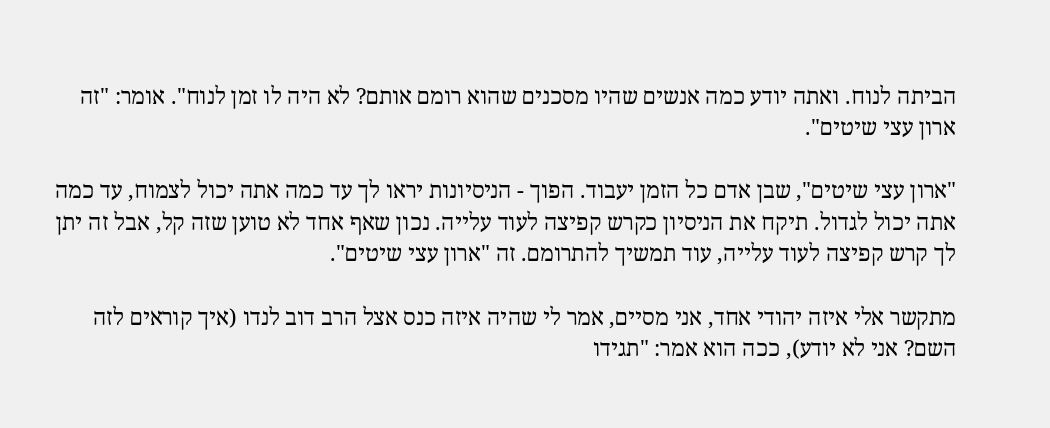הביתה לנוח. ואתה יודע כמה אנשים שהיו מסכנים שהוא רומם אותם? לא היה לו זמן לנוח". אומר: "זה ארון עצי שיטים".

"ארון עצי שיטים", שבן אדם כל הזמן יעבוד. הפוך - הניסיונות יראו לך עד כמה אתה יכול לצמוח, עד כמה אתה יכול לגדול. תיקח את הניסיון כקרש קפיצה לעוד עלייה. נכון שאף אחד לא טוען שזה קל, אבל זה יתן לך קרש קפיצה לעוד עלייה, עוד תמשיך להתרומם. זה "ארון עצי שיטים".

מתקשר אלי איזה יהודי אחד, אני מסיים, אמר לי שהיה איזה כנס אצל הרב דוב לנדו (איך קוראים לזה השם? אני לא יודע), ככה הוא אמר: "תגידו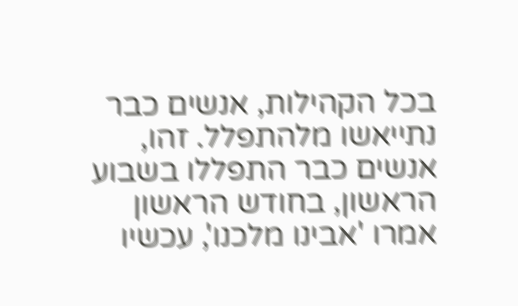בכל הקהילות, אנשים כבר נתייאשו מלהתפלל. זהו, אנשים כבר התפללו בשבוע הראשון, בחודש הראשון אמרו 'אבינו מלכנו', עכשיו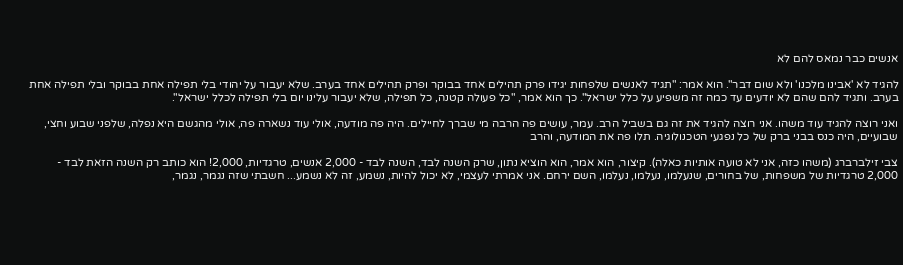אנשים כבר נמאס להם לא

להגיד לא 'אבינו מלכנו' ולא שום דבר". הוא אמר: "תגיד לאנשים שלפחות יגידו פרק תהילים אחד בבוקר ופרק תהילים אחד בערב. שלא יעבור על יהודי בלי תפילה אחת בבוקר ובלי תפילה אחת בערב. ותגיד להם שהם לא יודעים עד כמה זה משפיע על כלל ישראל". כך הוא אמר, "כל פעולה קטנה, כל תפילה, שלא יעבור עלינו יום בלי תפילה לכלל ישראל".

ואני רוצה להגיד עוד משהו. אני רוצה להגיד את זה גם בשביל הרב. עמר, עושים פה הרבה מי שברך לחיילים. היה פה מודעה, אולי עוד נשארה פה, אולי מהגשם היא נפלה, שלפני שבוע וחצי, שבועיים, היה כנס בבני ברק של כל נפגעי הטכנולוגיה. תלו פה את המודעה, והרב

צבי זילברברג (משהו כזה, אני לא טועה אותיות כאלה). קיצור, הוא אמר, הוא הוציא נתון, שרק השנה לבד, השנה לבד - 2,000 אנשים, טרגדיות, 2,000! הוא כותב רק השנה הזאת לבד - 2,000 טרגדיות של משפחות, של בחורים, שנעלמו, נעלמו, נעלמו, השם ירחם. אני אמרתי לעצמי, לא יכול להיות, נשמע, זה לא נשמע... חשבתי שזה נגמר, נגמר,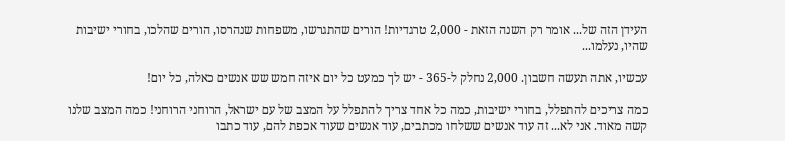העידן הזה של... אומר רק השנה הזאת - 2,000 טרגדיות! הורים שהתגרשו, משפחות שנהרסו, הורים שהלכו, בחורי ישיבות שהיו, נעלמו...

עכשיו, אתה תעשה חשבון. 2,000 נחלק ל-365 - יש לך כמעט כל יום איזה חמש שש אנשים כאלה, כל יום!

כמה צריכים להתפלל, בחורי ישיבות, כמה כל אחד צריך להתפלל על המצב של עם ישראל, הרוחני הרוחני! כמה המצב שלנו קשה מאוד. אני לא... זה עוד אנשים ששלחו מכתבים, עוד אנשים שעוד אכפת להם, עוד כתבו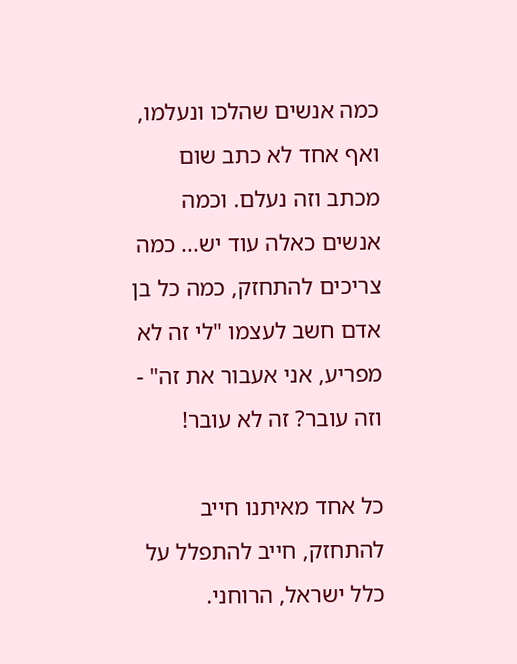כמה אנשים שהלכו ונעלמו, ואף אחד לא כתב שום מכתב וזה נעלם. וכמה אנשים כאלה עוד יש... כמה צריכים להתחזק, כמה כל בן אדם חשב לעצמו "לי זה לא מפריע, אני אעבור את זה" - וזה עובר? זה לא עובר!

כל אחד מאיתנו חייב להתחזק, חייב להתפלל על כלל ישראל, הרוחני.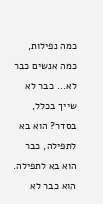כמה נפילות, כמה אנשים כבר לא... כבר לא שייך בכלל, בסדר? הוא בא לתפילה, כבר הוא בא לתפילה. הוא כבר לא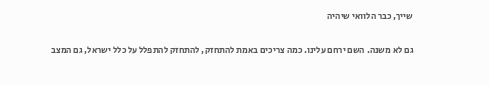שייך, כבר הלוואי שיהיה

גם לא משנה. השם ירחם עלינו. כמה צריכים באמת להתחזק, להתחזק להתפלל על כלל ישראל, גם המצב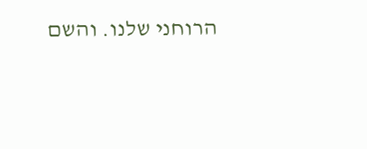הרוחני שלנו. והשם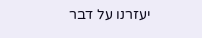יעזרנו על דבר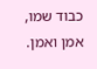כבוד שמו, אמן ואמן.